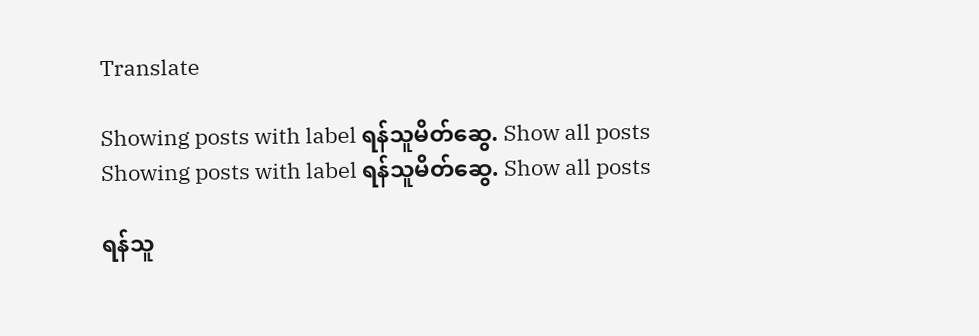Translate

Showing posts with label ရန်သူမိတ်ဆွေ. Show all posts
Showing posts with label ရန်သူမိတ်ဆွေ. Show all posts

ရန်သူ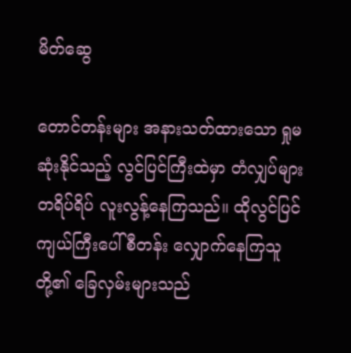မိတ်ဆွေ

တောင်တန်းများ အနားသတ်ထားသော ရှုမဆုံးနိုင်သည့် လွင်ပြင်ကြီးထဲမှာ တံလျှပ်များ တရိပ်ရိပ် လူးလွန့်နေကြသည်။ ထိုလွင်ပြင်ကျယ်ကြီးပေါ် စီတန်း လျှောက်နေကြသူတို့၏ ခြေလှမ်းများသည်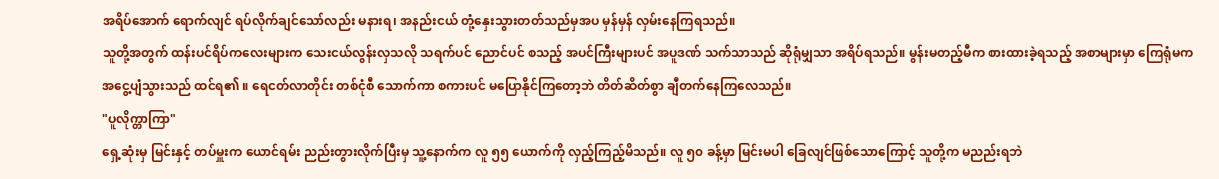အရိပ်အောက် ရောက်လျင် ရပ်လိုက်ချင်သော်လည်း မနားရ၊ အနည်းငယ် တုံ့နှေးသွားတတ်သည်မှအပ မှန်မှန် လှမ်းနေကြရသည်။
သူတို့အတွက် ထန်းပင်ရိပ်ကလေးများက သေးငယ်လွန်းလှသလို သရက်ပင် ညောင်ပင် စသည့် အပင်ကြီးများပင် အပူဒဏ် သက်သာသည် ဆိုရုံမျှသာ အရိပ်ရသည်။ မွန်းမတည့်မီက စားထားခဲ့ရသည့် အစာများမှာ ကြေရုံမက အငွေ့ပျံသွားသည် ထင်ရ၏ ။ ရေငတ်လာတိုင်း တစ်ငုံစီ သောက်ကာ စကားပင် မပြောနိုင်ကြတော့ဘဲ တိတ်ဆိတ်စွာ ချီတက်နေကြလေသည်။
"ပူလိုက္တာကြာ"
ရှေ့ဆုံးမှ မြင်းနှင့် တပ်မှူးက ယောင်ရမ်း ညည်းတွားလိုက်ပြီးမှ သူ့နောက်က လူ ၅၅ ယောက်ကို လှည့်ကြည့်မိသည်။ လူ ၅၀ ခန့်မှာ မြင်းမပါ ခြေလျင်ဖြစ်သောကြောင့် သူတို့က မညည်းရဘဲ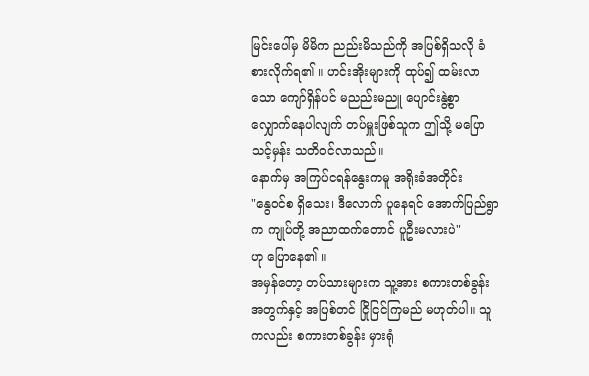မြင်းပေါ်မှ မိမိက ညည်းမိသည်ကို အပြစ်ရှိသလို ခံစားလိုက်ရ၏ ။ ဟင်းအိုးများကို ထုပ်၍ ထမ်းလာသော ကျော်ရှိန်ပင် မညည်းမညူ ပျောင်းနွဲ့စွာ လျှောက်နေပါလျက် တပ်မှူးဖြစ်သူက ဤသို့ မပြောသင့်မှန်း သတိဝင်လာသည်။
နောက်မှ အကြပ်ငရန်နွေးကမူ အရိုးခံအတိုင်း
"နွေဝင်စ ရှိသေး၊ ဒီလောက် ပူနေရင် အောက်ပြည်ရွာက ကျုပ်တို့ အညာထက်တောင် ပူဦးမလားပဲ"
ဟု ပြောနေ၏ ။
အမှန်တော့ တပ်သားများက သူ့အား စကားတစ်ခွန်းအတွက်နှင့် အပြစ်တင် ငြိုငြင်ကြမည် မဟုတ်ပါ။ သူကလည်း စကားတစ်ခွန်း မှားရုံ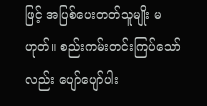ဖြင့် အပြစ်ပေးတတ်သူမျိုး မဟုတ်။ စည်းကမ်းတင်းကြပ်သော်လည်း ပျော်ပျော်ပါး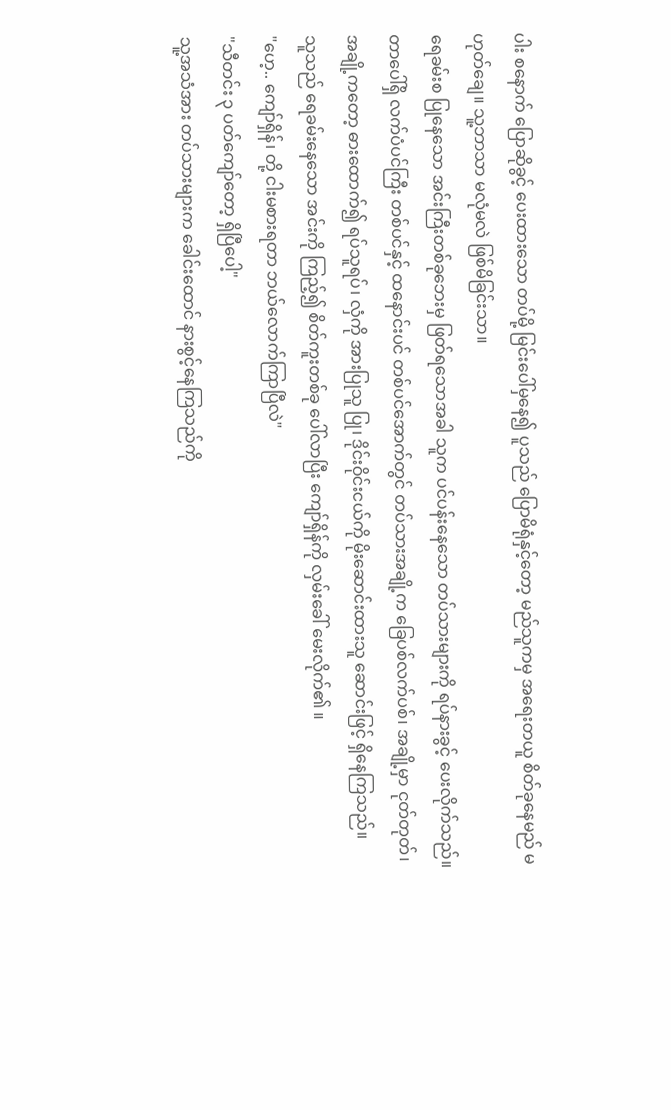ပါး စနောက် ပြောဆိုခွင့် ပေးထားသော တပ်မို့ မြင်းပေါ်မှနေ၍ ပူသည် ပြောမိရုံနှင့်တော့ မည်သူကမှ အရေးတယူ စိတ်ခုနေမည် မဟုတ်ချေ။ သူ့ဘာသာ မလုံမလဲ ဖြစ်မိခြင်းသာ။
ရေခမ်းစ ပြုနေသော အင်းကြီးတစ်ခုဘေးမှ ဖြတ်ရသောအခါ သူက ပင်ပန်းနေသော တပ်သားများကို ရပ်နားခွင့် ပေးလိုက်သည်။ တာပေါ်ရှိ လက်ပံပင်ကြီး တစ်ပင်နှင့် ထနောင်းပင် တစ်ပင်အောက်တွင် တပ်သားအချို့က ခြေပစ်လက်ပစ်၊ အချို့မှာ ငုတ်တုတ်၊ အချို့ကတော့ ဓားထောက်၍ ရပ်သူရပ်၊ လှံကို အားပြုသူ ပြု၊ ဒိုင်းဝိုင်းငယ်ကို မိုးဆောင်းထားသူ ဆောင်းဖြင့် ရှိနေကြသည်။
သူသည် ရေခမ်းနေသော အင်းကို ကြည့်၍ စိတ်ကူးတစ်ခု ပေါ်လာပြီး ကျော်ရှိန်ကို လှမ်းခေါ် မေးလိုက်၏ ။
"ဟေ့.. ကျော်ရှိန်၊ တို့ ငါးမစားရတာ ဘယ်လောက်ကြာပြီလဲ"
"သီတင်း ၃ ပတ်ကျော်တော့ ရှိပြီပေါ့"
သူ့အသံအား တပ်သားများက ခေါင်းထောင် နားစွင့်နေကြသည်ကို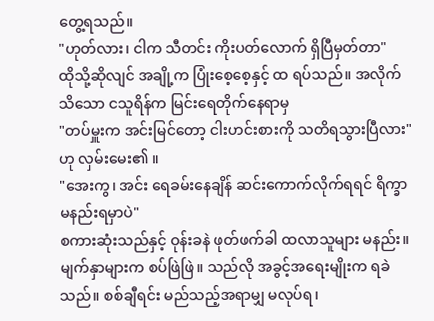တွေ့ရသည်။
"ဟုတ်လား၊ ငါက သီတင်း ကိုးပတ်လောက် ရှိပြီမှတ်တာ"
ထိုသို့ဆိုလျင် အချို့က ပြုံးစေ့စေ့နှင့် ထ ရပ်သည်။ အလိုက်သိသော ငသူရိန်က မြင်းရေတိုက်နေရာမှ
"တပ်မှူးက အင်းမြင်တော့ ငါးဟင်းစားကို သတိရသွားပြီလား"
ဟု လှမ်းမေး၏ ။
"အေးကွ၊ အင်း ရေခမ်းနေချိန် ဆင်းကောက်လိုက်ရရင် ရိက္ခာ မနည်းရမှာပဲ"
စကားဆုံးသည်နှင့် ဝုန်းခနဲ ဖုတ်ဖက်ခါ ထလာသူများ မနည်း။ မျက်နှာများက စပ်ဖြဲဖြဲ။ သည်လို အခွင့်အရေးမျိုးက ရခဲသည်။ စစ်ချီရင်း မည်သည့်အရာမျှ မလုပ်ရ၊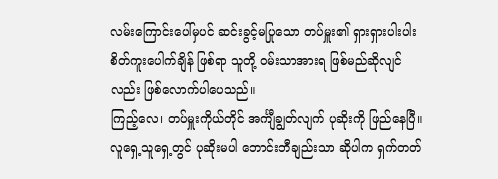လမ်းကြောင်းပေါ်မှပင် ဆင်းခွင့်မပြုသော တပ်မှူး၏ ရှားရှားပါးပါး စိတ်ကူးပေါက်ချိန် ဖြစ်ရာ သူတို့ ဝမ်းသာအားရ ဖြစ်မည်ဆိုလျင်လည်း ဖြစ်လောက်ပါပေသည်။
ကြည့်လေ၊ တပ်မှူးကိုယ်တိုင် အင်္ကျီချွတ်လျက် ပုဆိုးကို ဖြည်နေပြီ။ လူရှေ့သူရှေ့တွင် ပုဆိုးမပါ ဘောင်းဘီချည်းသာ ဆိုပါက ရှက်တတ်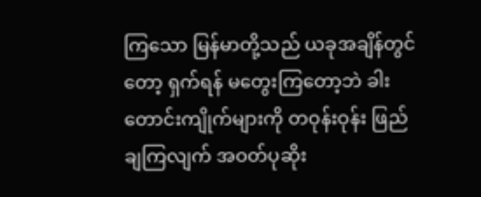ကြသော မြန်မာတို့သည် ယခုအချိန်တွင်တော့ ရှက်ရန် မတွေးကြတော့ဘဲ ခါးတောင်းကျိုက်များကို တဝုန်းဝုန်း ဖြည်ချကြလျက် အဝတ်ပုဆိုး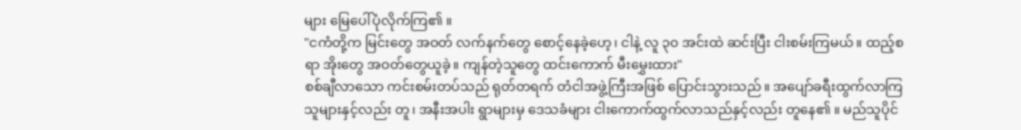များ မြေပေါ်ပုံလိုက်ကြ၏ ။
"ငကံတို့က မြင်းတွေ အဝတ် လက်နက်တွေ စောင့်နေခဲ့ဟေ့၊ ငါနဲ့ လူ ၃၀ အင်းထဲ ဆင်းပြီး ငါးစမ်းကြမယ်။ ထည့်စရာ အိုးတွေ အဝတ်တွေယူခဲ့။ ကျန်တဲ့သူတွေ ထင်းကောက် မီးမွှေးထား"
စစ်ချီလာသော ကင်းစမ်းတပ်သည် ရုတ်တရက် တံငါအဖွဲ့ကြီးအဖြစ် ပြောင်းသွားသည်။ အပျော်ခရီးထွက်လာကြသူများနှင့်လည်း တူ၊ အနီးအပါး ရွာများမှ ဒေသခံများ ငါးကောက်ထွက်လာသည်နှင့်လည်း တူနေ၏ ။ မည်သူပိုင်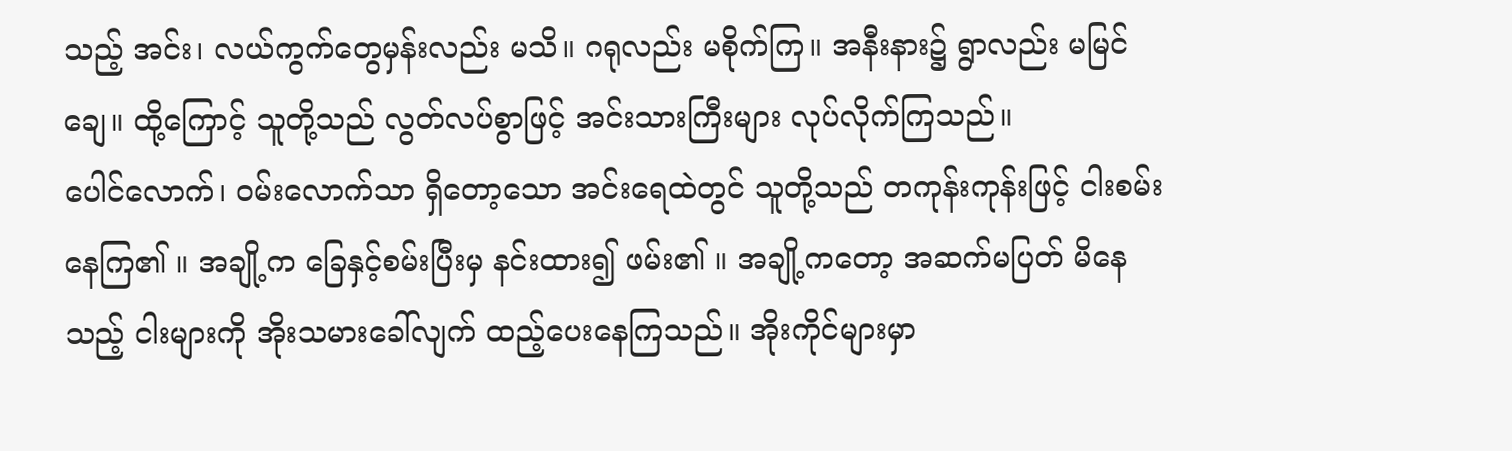သည့် အင်း၊ လယ်ကွက်တွေမှန်းလည်း မသိ။ ဂရုလည်း မစိုက်ကြ။ အနီးနား၌ ရွာလည်း မမြင်ချေ။ ထို့ကြောင့် သူတို့သည် လွတ်လပ်စွာဖြင့် အင်းသားကြီးများ လုပ်လိုက်ကြသည်။
ပေါင်လောက်၊ ဝမ်းလောက်သာ ရှိတော့သော အင်းရေထဲတွင် သူတို့သည် တကုန်းကုန်းဖြင့် ငါးစမ်းနေကြ၏ ။ အချို့က ခြေနှင့်စမ်းပြီးမှ နင်းထား၍ ဖမ်း၏ ။ အချို့ကတော့ အဆက်မပြတ် မိနေသည့် ငါးများကို အိုးသမားခေါ်လျက် ထည့်ပေးနေကြသည်။ အိုးကိုင်များမှာ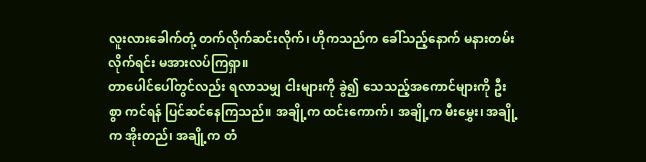လူးလားခေါက်တုံ့ တက်လိုက်ဆင်းလိုက်၊ ဟိုကသည်က ခေါ်သည့်နောက် မနားတမ်း လိုက်ရင်း မအားလပ်ကြရှာ။
တာပေါင်ပေါ်တွင်လည်း ရလာသမျှ ငါးများကို ခွဲ၍ သေသည့်အကောင်များကို ဦးစွာ ကင်ရန် ပြင်ဆင်နေကြသည်။ အချို့က ထင်းကောက်၊ အချို့က မီးမွှေး၊ အချို့က အိုးတည်၊ အချို့က တံ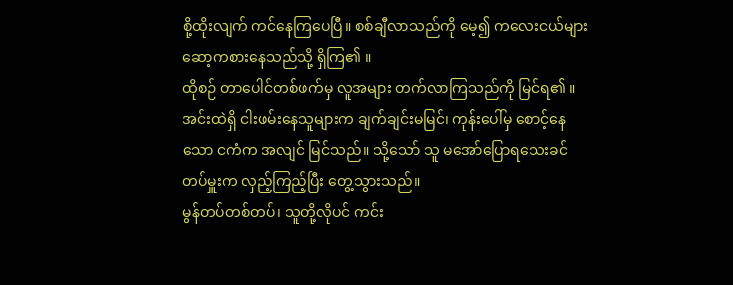စို့ထိုးလျက် ကင်နေကြပေပြီ။ စစ်ချီလာသည်ကို မေ့၍ ကလေးငယ်များ ဆော့ကစားနေသည်သို့ ရှိကြ၏ ။
ထိုစဉ် တာပေါင်တစ်ဖက်မှ လူအများ တက်လာကြသည်ကို မြင်ရ၏ ။ အင်းထဲရှိ ငါးဖမ်းနေသူများက ချက်ချင်းမမြင်၊ ကုန်းပေါ်မှ စောင့်နေသော ငကံက အလျင် မြင်သည်။ သို့သော် သူ မအော်ပြောရသေးခင် တပ်မှူးက လှည့်ကြည့်ပြီး တွေ့သွားသည်။
မွန်တပ်တစ်တပ်၊ သူတို့လိုပင် ကင်း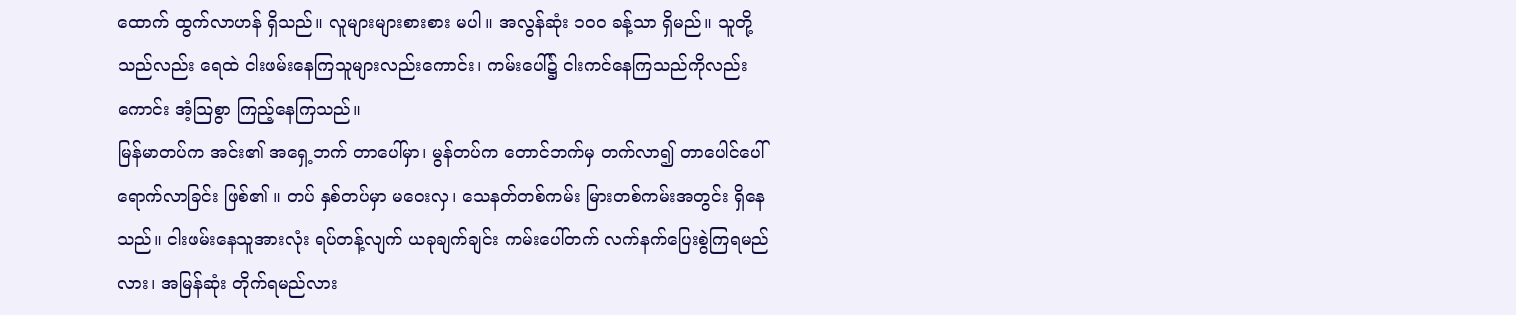ထောက် ထွက်လာဟန် ရှိသည်။ လူများများစားစား မပါ။ အလွန်ဆုံး ၁၀၀ ခန့်သာ ရှိမည်။ သူတို့သည်လည်း ရေထဲ ငါးဖမ်းနေကြသူများလည်းကောင်း၊ ကမ်းပေါ်၌ ငါးကင်နေကြသည်ကိုလည်းကောင်း အံ့သြစွာ ကြည့်နေကြသည်။
မြန်မာတပ်က အင်း၏ အရှေ့ဘက် တာပေါ်မှာ၊ မွန်တပ်က တောင်ဘက်မှ တက်လာ၍ တာပေါင်ပေါ် ရောက်လာခြင်း ဖြစ်၏ ။ တပ် နှစ်တပ်မှာ မဝေးလှ၊ သေနတ်တစ်ကမ်း မြားတစ်ကမ်းအတွင်း ရှိနေသည်။ ငါးဖမ်းနေသူအားလုံး ရပ်တန့်လျက် ယခုချက်ချင်း ကမ်းပေါ်တက် လက်နက်ပြေးစွဲကြရမည်လား၊ အမြန်ဆုံး တိုက်ရမည်လား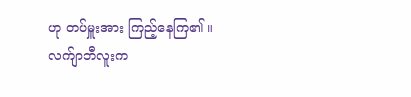ဟု တပ်မှူးအား ကြည့်နေကြ၏ ။
လက်ျာဘီလူးက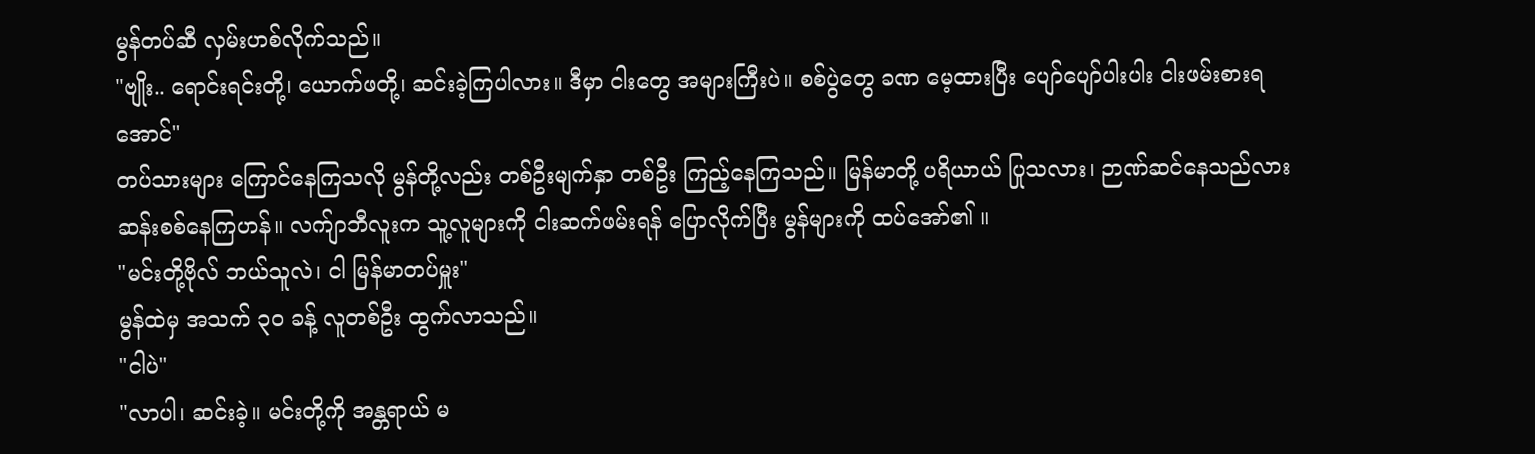မွန်တပ်ဆီ လှမ်းဟစ်လိုက်သည်။
"ဗျိုး.. ရောင်းရင်းတို့၊ ယောက်ဖတို့၊ ဆင်းခဲ့ကြပါလား။ ဒီမှာ ငါးတွေ အများကြီးပဲ။ စစ်ပွဲတွေ ခဏ မေ့ထားပြီး ပျော်ပျော်ပါးပါး ငါးဖမ်းစားရအောင်"
တပ်သားများ ကြောင်နေကြသလို မွန်တို့လည်း တစ်ဦးမျက်နှာ တစ်ဦး ကြည့်နေကြသည်။ မြန်မာတို့ ပရိယာယ် ပြုသလား၊ ဉာဏ်ဆင်နေသည်လား ဆန်းစစ်နေကြဟန်။ လက်ျာဘီလူးက သူ့လူများကို ငါးဆက်ဖမ်းရန် ပြောလိုက်ပြီး မွန်များကို ထပ်အော်၏ ။
"မင်းတို့ဗိုလ် ဘယ်သူလဲ၊ ငါ မြန်မာတပ်မှူး"
မွန်ထဲမှ အသက် ၃၀ ခန့် လူတစ်ဦး ထွက်လာသည်။
"ငါပဲ"
"လာပါ၊ ဆင်းခဲ့။ မင်းတို့ကို အန္တရာယ် မ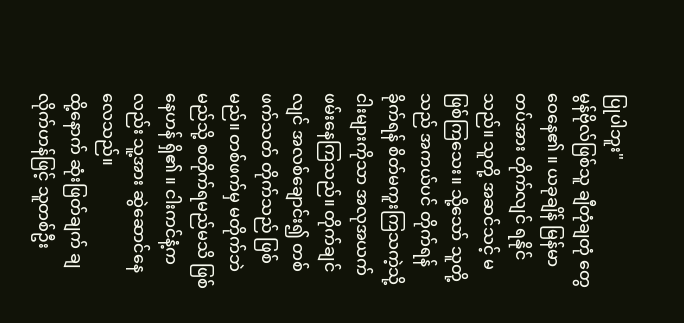ပြုပါဘူး"
မွန်ဗိုလ်ဖြစ်သူ ချီတုံချတုံ တွေဝေနေ၏ ။ ယခုချိန် မြန်မာတပ်အား တိုက်လျင် ရနိုင်သည်။ သူတို့ အဆင်သင့် မဖြစ်ကြသေး။ သို့သော် သူတို့သည် အကယ်ပင် တိုက်ရန် ခိုက်ရန် စိတ်မကူးကြသကဲ့သို့ ငါးများကိုသာ အလုအယက် ဖမ်းနေကြသည်။ တိုက်ချင်လျင် အလစ်ချောင်း၍ တစ်ဖက်သတ် တိုက်သည် ဖြစ်မည်။ တစ်ဖက်မှ မတိုက်ဘဲ မည်သို့ စတိုက်ရမည်မသိ ဖြစ်နေဟန် ရှိ၏ ။ ငါးကင်နံ့ကလည်း သူ့အား ဆွဲဆောင်နေလေသည်။
ထို့နောက် ဆုံးဖြတ်ချက် ချလိုက်ဟန်ဖြင့် သူတစ်ဦး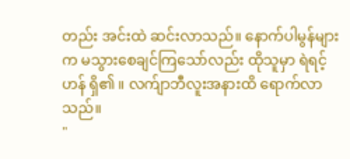တည်း အင်းထဲ ဆင်းလာသည်။ နောက်ပါမွန်များက မသွားစေချင်ကြသော်လည်း ထိုသူမှာ ရဲရင့်ဟန် ရှိ၏ ။ လက်ျာဘီလူးအနားထိ ရောက်လာသည်။
"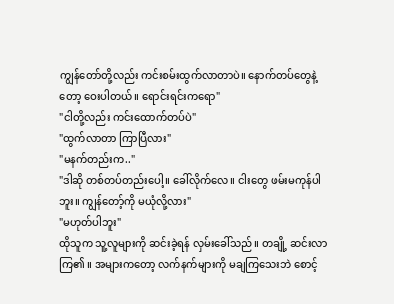ကျွန်တော်တို့လည်း ကင်းစမ်းထွက်လာတာပဲ။ နောက်တပ်တွေနဲ့တော့ ဝေးပါတယ်။ ရောင်းရင်းကရော"
"ငါတို့လည်း ကင်းထောက်တပ်ပဲ"
"ထွက်လာတာ ကြာပြီလား"
"မနက်တည်းက.."
"ဒါဆို တစ်တပ်တည်းပေါ့။ ခေါ်လိုက်လေ။ ငါးတွေ ဖမ်းမကုန်ပါဘူး။ ကျွန်တော့်ကို မယုံလို့လား"
"မဟုတ်ပါဘူး"
ထိုသူက သူ့လူများကို ဆင်းခဲ့ရန် လှမ်းခေါ်သည်။ တချို့ ဆင်းလာကြ၏ ။ အများကတော့ လက်နက်များကို မချကြသေးဘဲ စောင့်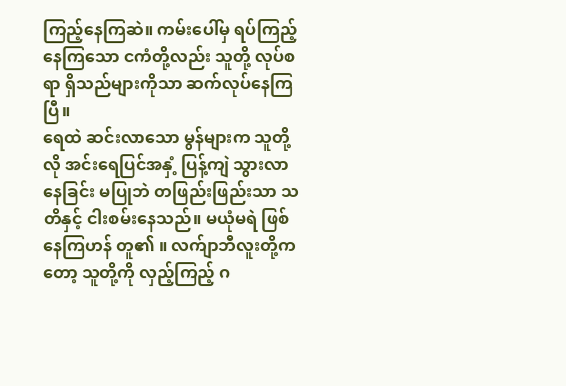ကြည့်နေကြဆဲ။ ကမ်းပေါ်မှ ရပ်ကြည့်နေကြသော ငကံတို့လည်း သူတို့ လုပ်စရာ ရှိသည်များကိုသာ ဆက်လုပ်နေကြပြီ။
ရေထဲ ဆင်းလာသော မွန်များက သူတို့လို အင်းရေပြင်အနှံ့ ပြန့်ကျဲ သွားလာနေခြင်း မပြုဘဲ တဖြည်းဖြည်းသာ သတိနှင့် ငါးစမ်းနေသည်။ မယုံမရဲ ဖြစ်နေကြဟန် တူ၏ ။ လက်ျာဘီလူးတို့ကတော့ သူတို့ကို လှည့်ကြည့် ဂ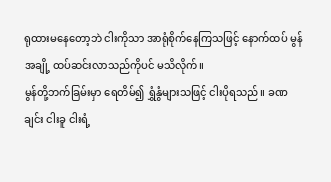ရုထားမနေတော့ဘဲ ငါးကိုသာ အာရုံစိုက်နေကြသဖြင့် နောက်ထပ် မွန်အချို့ ထပ်ဆင်းလာသည်ကိုပင် မသိလိုက်။
မွန်တို့ဘက်ခြမ်းမှာ ရေတိမ်၍ ရွှံနွံများသဖြင့် ငါးပိုရသည်။ ခဏချင်း ငါးခူ ငါးရံ့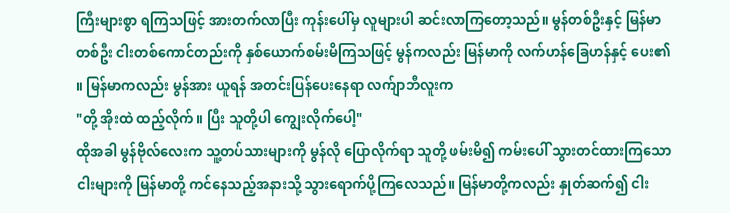ကြီးများစွာ ရကြသဖြင့် အားတက်လာပြီး ကုန်းပေါ်မှ လူများပါ ဆင်းလာကြတော့သည်။ မွန်တစ်ဦးနှင့် မြန်မာတစ်ဦး ငါးတစ်ကောင်တည်းကို နှစ်ယောက်စမ်းမိကြသဖြင့် မွန်ကလည်း မြန်မာကို လက်ဟန်ခြေဟန်နှင့် ပေး၏ ။ မြန်မာကလည်း မွန်အား ယူရန် အတင်းပြန်ပေးနေရာ လက်ျာဘီလူးက
"တို့ အိုးထဲ ထည့်လိုက်။ ပြီး သူတို့ပါ ကျွေးလိုက်ပေါ့"
ထိုအခါ မွန်ဗိုလ်လေးက သူ့တပ်သားများကို မွန်လို ပြောလိုက်ရာ သူတို့ ဖမ်းမိ၍ ကမ်းပေါ် သွားတင်ထားကြသော ငါးများကို မြန်မာတို့ ကင်နေသည့်အနားသို့ သွားရောက်ပို့ကြလေသည်။ မြန်မာတို့ကလည်း နှုတ်ဆက်၍ ငါး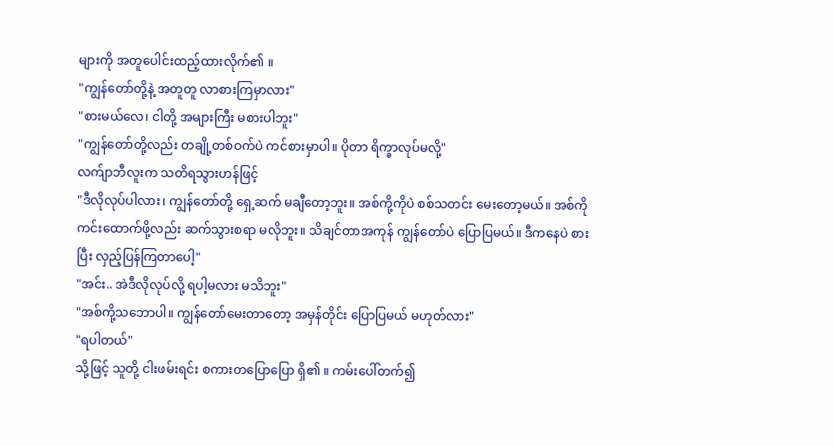များကို အတူပေါင်းထည့်ထားလိုက်၏ ။
"ကျွန်တော်တို့နဲ့ အတူတူ လာစားကြမှာလား"
"စားမယ်လေ၊ ငါတို့ အများကြီး မစားပါဘူး"
"ကျွန်တော်တို့လည်း တချို့တစ်ဝက်ပဲ ကင်စားမှာပါ။ ပိုတာ ရိက္ခာလုပ်မလို့"
လက်ျာဘီလူးက သတိရသွားဟန်ဖြင့်
"ဒီလိုလုပ်ပါလား၊ ကျွန်တော်တို့ ရှေ့ဆက် မချီတော့ဘူး။ အစ်ကို့ကိုပဲ စစ်သတင်း မေးတော့မယ်။ အစ်ကို ကင်းထောက်ဖို့လည်း ဆက်သွားစရာ မလိုဘူး။ သိချင်တာအကုန် ကျွန်တော်ပဲ ပြောပြမယ်။ ဒီကနေပဲ စားပြီး လှည့်ပြန်ကြတာပေါ့"
"အင်း.. အဲဒီလိုလုပ်လို့ ရပါ့မလား မသိဘူး"
"အစ်ကို့သဘောပါ။ ကျွန်တော်မေးတာတော့ အမှန်တိုင်း ပြောပြမယ် မဟုတ်လား"
"ရပါတယ်"
သို့ဖြင့် သူတို့ ငါးဖမ်းရင်း စကားတပြောပြော ရှိ၏ ။ ကမ်းပေါ်တက်၍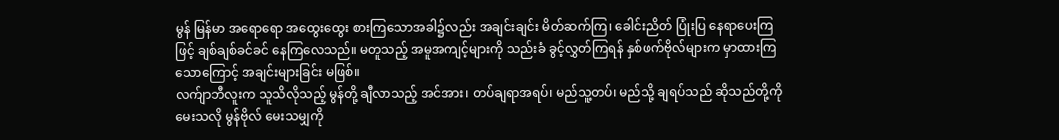မွန် မြန်မာ အရောရော အထွေးထွေး စားကြသောအခါ၌လည်း အချင်းချင်း မိတ်ဆက်ကြ၊ ခေါင်းညိတ် ပြုံးပြ နေရာပေးကြဖြင့် ချစ်ချစ်ခင်ခင် နေကြလေသည်။ မတူသည့် အမူအကျင့်များကို သည်းခံ ခွင့်လွှတ်ကြရန် နှစ်ဖက်ဗိုလ်များက မှာထားကြသောကြောင့် အချင်းများခြင်း မဖြစ်။
လက်ျာဘီလူးက သူသိလိုသည့် မွန်တို့ ချီလာသည့် အင်အား၊ တပ်ချရာအရပ်၊ မည်သူ့တပ်၊ မည်သို့ ချရပ်သည် ဆိုသည်တို့ကို မေးသလို မွန်ဗိုလ် မေးသမျှကို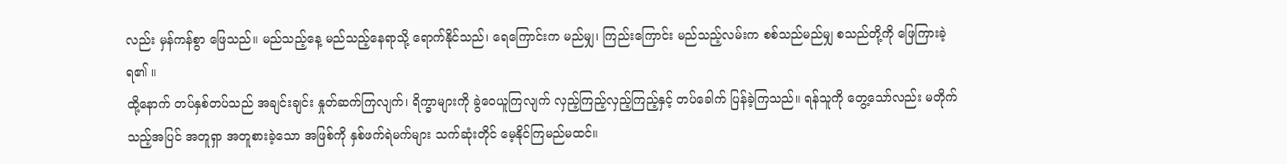လည်း မှန်ကန်စွာ ဖြေသည်။ မည်သည့်နေ့ မည်သည့်နေရာသို့ ရောက်နိုင်သည်၊ ရေကြောင်းက မည်မျှ၊ ကြည်းကြောင်း မည်သည့်လမ်းက စစ်သည်မည်မျှ စသည်တို့ကို ဖြေကြားခဲ့ရ၏ ။
ထို့နောက် တပ်နှစ်တပ်သည် အချင်းချင်း နှုတ်ဆက်ကြလျက်၊ ရိက္ခာများကို ခွဲဝေယူကြလျက် လှည့်ကြည့်လှည့်ကြည့်နှင့် တပ်ခေါက် ပြန်ခဲ့ကြသည်။ ရန်သူကို တွေ့သော်လည်း မတိုက်သည့်အပြင် အတူရှာ အတူစားခဲ့သော အဖြစ်ကို နှစ်ဖက်ရဲမက်များ သက်ဆုံးတိုင် မေ့နိုင်ကြမည်မထင်။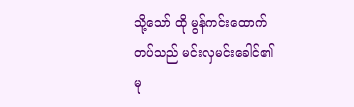သို့သော် ထို မွန်ကင်းထောက်တပ်သည် မင်းလှမင်းခေါင်၏ မု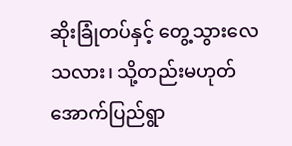ဆိုးခြုံတပ်နှင့် တွေ့သွားလေသလား၊ သို့တည်းမဟုတ် အောက်ပြည်ရွာ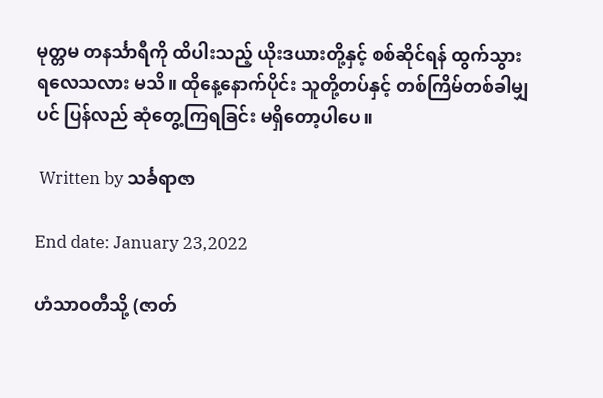မုတ္တမ တနင်္သာရီကို ထိပါးသည့် ယိုးဒယားတို့နှင့် စစ်ဆိုင်ရန် ထွက်သွားရလေသလား မသိ။ ထိုနေ့နောက်ပိုင်း သူတို့တပ်နှင့် တစ်ကြိမ်တစ်ခါမျှပင် ပြန်လည် ဆုံတွေ့ကြရခြင်း မရှိတော့ပါပေ။

 Written by သင်္ခရာဇာ

End date: January 23,2022

ဟံသာဝတီသို့ (ဇာတ်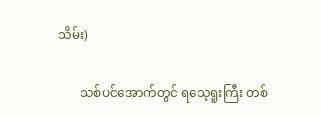သိမ်း)

       သစ်ပင်အောက်တွင် ရသေ့ရူးကြီး တစ်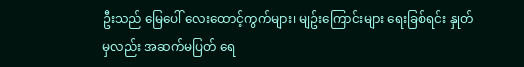ဦးသည် မြေပေါ် လေးထောင့်ကွက်များ၊ မျဥ်းကြောင်းများ ရေးခြစ်ရင်း နှုတ်မှလည်း အဆက်မပြတ် ရေ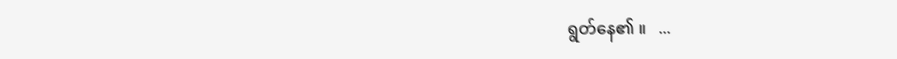ရွတ်နေ၏ ။   ...